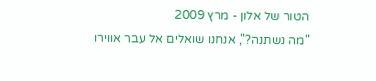הטור של אלון - מרץ 2009
"מה נשתנה?", אנחנו שואלים אל עבר אווירו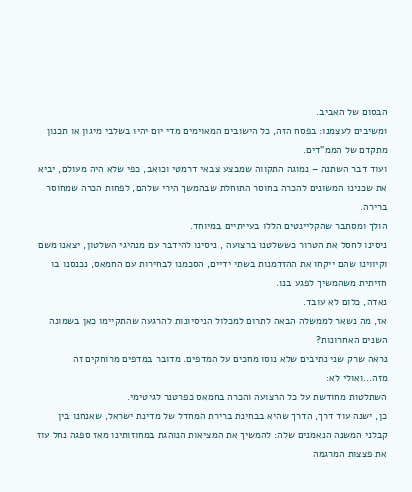הבסום של האביב.
ומשיבים לעצמנו: בפסח הזה, כל הישובים המאוימים מדי יום יהיו בשלבי מיגון או תכנון מתקדם של הממ"דים.
ועוד דבר השתנה – נמוגה התקווה שמבצע צבאי דרמטי וכואב, כפי שלא היה מעולם, יביא את שכנינו המשונים להכרה בחוסר התוחלת שבהמשך הירי שלהם, לפחות הכרה שמחוסר ברירה.
הולך ומסתבר שהקליינטים הללו בעייתיים במיוחד.
ניסינו לחסל את הטרור כששלטנו ברצועה , ניסינו להידבר עם מנהיגי השלטון, יצאנו משם וקיווינו שהם ייקחו את ההזדמנות בשתי ידיים, הסכמנו לבחירות עם החמאס, נכנסנו בו חזיתית משהמשיך לפגע בנו.
נאדה, כלום לא עובד.
אז, מה נשאר לממשלה הבאה לתרום למכלול הניסיונות להרגעה שהתקיימו כאן בשמונה השנים האחרונות?
נראה שרק שני נתיבים שלא נוסו מחכים על המדפים. מדובר במדפים מרוחקים זה מזה...ואולי לא:
השתלטות מחודשת על כל הרצועה והכרה בחמאס כפרטנר לגיטימי.
כן, ישנה עוד דרך, הדרך שהיא בבחינת ברירת המחדל של מדינת ישראל, שאנחנו בין קבלני המשנה הנאמנים שלה: להמשיך את המציאות הנוהגת במחוזותינו מאז ספגה נחל עוז את פצצות המרגמה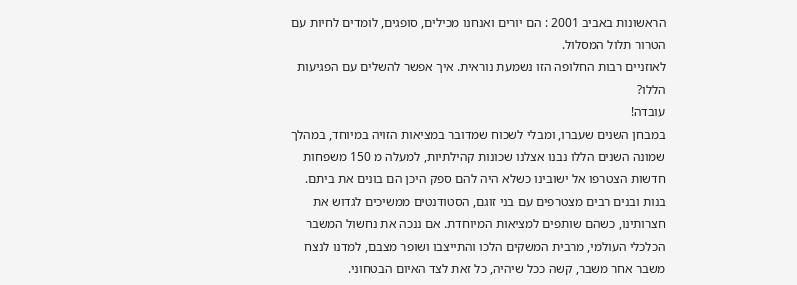הראשונות באביב 2001 : הם יורים ואנחנו מכילים, סופגים, לומדים לחיות עם הטרור תלול המסלול.
לאוזניים רבות החלופה הזו נשמעת נוראית. איך אפשר להשלים עם הפגיעות הללו?
עובדה!
במבחן השנים שעברו, ומבלי לשכוח שמדובר במציאות הזויה במיוחד, במהלך שמונה השנים הללו נבנו אצלנו שכונות קהילתיות, למעלה מ 150 משפחות חדשות הצטרפו אל ישובינו כשלא היה להם ספק היכן הם בונים את ביתם. בנות ובנים רבים מצטרפים עם בני זוגם, הסטודנטים ממשיכים לגדוש את חצרותינו, כשהם שותפים למציאות המיוחדת. אם ננכה את נחשול המשבר הכלכלי העולמי, מרבית המשקים הלכו והתייצבו ושופר מצבם, למדנו לנצח משבר אחר משבר, קשה ככל שיהיה, כל זאת לצד האיום הבטחוני.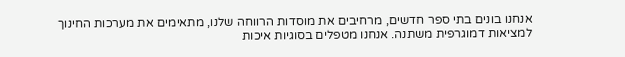אנחנו בונים בתי ספר חדשים, מרחיבים את מוסדות הרווחה שלנו, מתאימים את מערכות החינוך למציאות דמוגרפית משתנה. אנחנו מטפלים בסוגיות איכות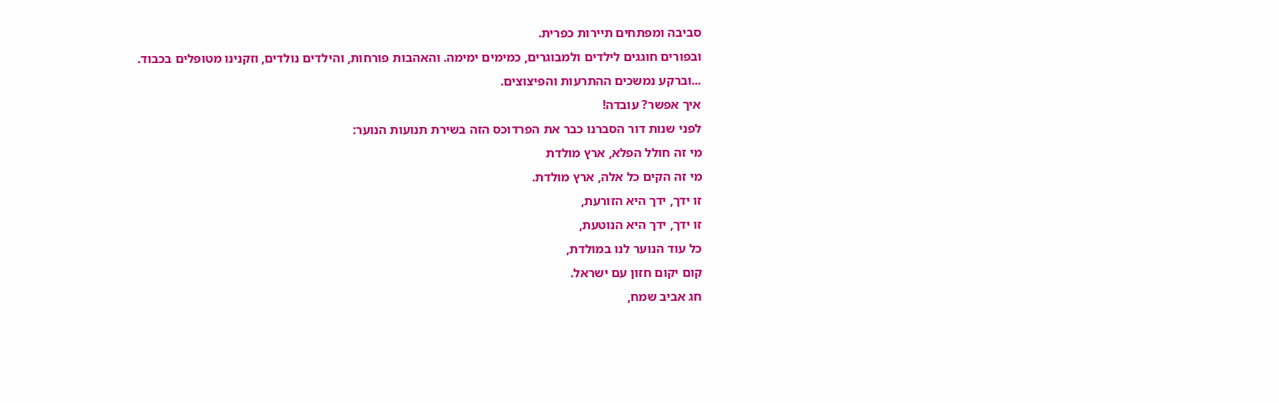סביבה ומפתחים תיירות כפרית.
ובפורים חוגגים לילדים ולמבוגרים, כמימים ימימה. והאהבות פורחות, והילדים נולדים, וזקנינו מטופלים בכבוד.
...וברקע נמשכים ההתרעות והפיצוצים.
איך אפשר? עובדה!
לפני שנות דור הסברנו כבר את הפרדוכס הזה בשירת תנועות הנוער:
מי זה חולל הפלא, ארץ מולדת
מי זה הקים כל אלה, ארץ מולדת.
זו ידך, ידך היא הזורעת,
זו ידך, ידך היא הנוטעת,
כל עוד הנוער לנו במולדת,
קום יקום חזון עם ישראל.
חג אביב שמח,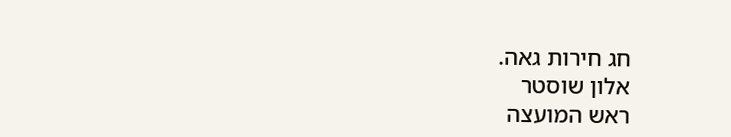חג חירות גאה.
אלון שוסטר
ראש המועצה